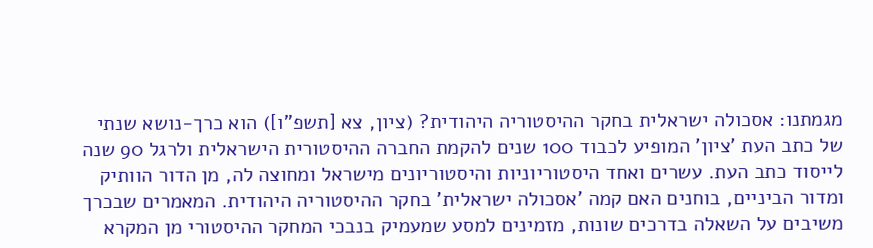מגמתנו: אסכולה ישראלית בחקר ההיסטוריה היהודית? (ציון, צא [תשפ"ו]) הוא כרך-נושא שנתי של כתב העת 'ציון' המופיע לכבוד 100 שנים להקמת החברה ההיסטורית הישראלית ולרגל 90 שנה לייסוד כתב העת. עשרים ואחד היסטוריוניות והיסטוריונים מישראל ומחוצה לה, מן הדור הוותיק ומדור הביניים, בוחנים האם קמה 'אסכולה ישראלית' בחקר ההיסטוריה היהודית. המאמרים שבכרך משיבים על השאלה בדרכים שונות, מזמינים למסע שמעמיק בנבכי המחקר ההיסטורי מן המקרא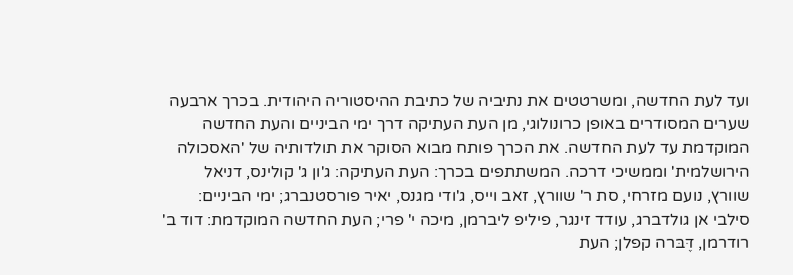ועד לעת החדשה, ומשרטטים את נתיביה של כתיבת ההיסטוריה היהודית. בכרך ארבעה שערים המסודרים באופן כרונולוגי, מן העת העתיקה דרך ימי הביניים והעת החדשה המוקדמת עד לעת החדשה. את הכרך פותח מבוא הסוקר את תולדותיה של 'האסכולה הירושלמית' וממשיכי דרכה. המשתתפים בכרך: העת העתיקה: ג'ון ג' קולינס, דניאל שוורץ, נועם מזרחי, סת ר' שוורץ, זאב וייס, ג'ודי מגנס, יאיר פורסטנברג; ימי הביניים: סילבי אן גולדברג, עודד זינגר, פיליפ ליברמן, מיכה י' פרי; העת החדשה המוקדמת: דוד ב' רודרמן, דֶּבּרה קפלן; העת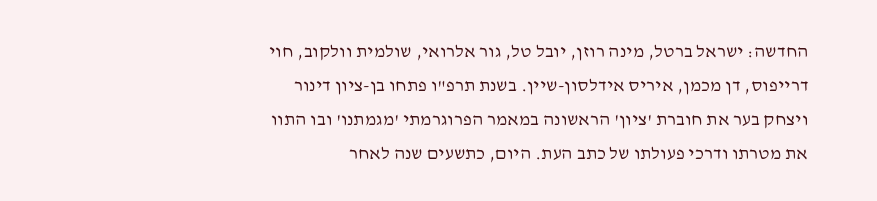החדשה: ישראל ברטל, מינה רוזן, יובל טל, גור אלרואי, שולמית וולקוב, חוי דרייפוס, דן מכמן, איריס אידלסון-שיין. בשנת תרפ"ו פתחו בן-ציון דינור ויצחק בער את חוברת 'ציון' הראשונה במאמר הפרוגרמתי 'מגמתנו' ובו התוו את מטרתו ודרכי פעולתו של כתב העת. היום, כתשעים שנה לאחר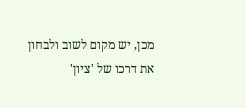מכן, יש מקום לשוב ולבחון את דרכו של 'ציון'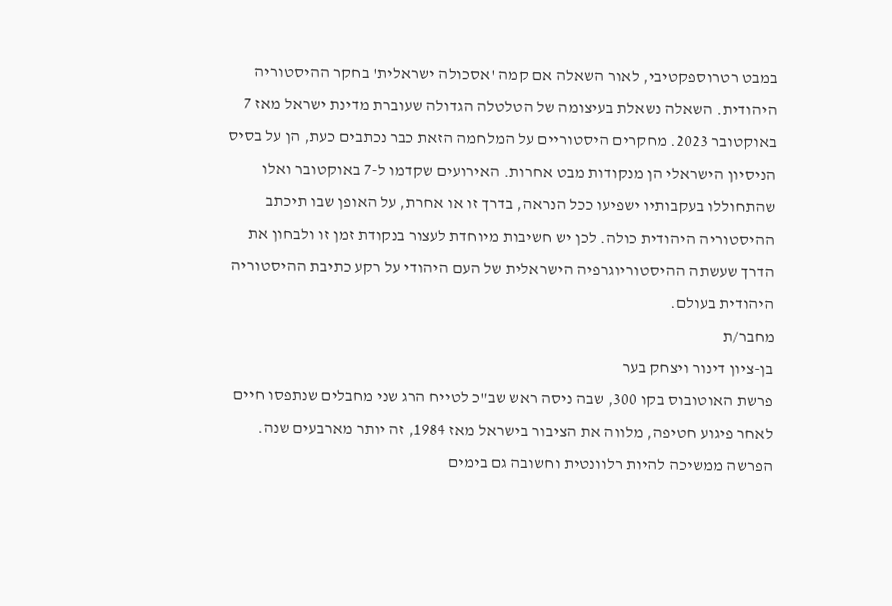במבט רטרוספקטיבי, לאור השאלה אם קמה 'אסכולה ישראלית' בחקר ההיסטוריה היהודית. השאלה נשאלת בעיצומה של הטלטלה הגדולה שעוברת מדינת ישראל מאז 7 באוקטובר 2023. מחקרים היסטוריים על המלחמה הזאת כבר נכתבים כעת, הן על בסיס הניסיון הישראלי הן מנקודות מבט אחרות. האירועים שקדמו ל-7 באוקטובר ואלו שהתחוללו בעקבותיו ישפיעו ככל הנראה, בדרך זו או אחרת, על האופן שבו תיכתב ההיסטוריה היהודית כולה. לכן יש חשיבות מיוחדת לעצור בנקודת זמן זו ולבחון את הדרך שעשתה ההיסטוריוגרפיה הישראלית של העם היהודי על רקע כתיבת ההיסטוריה היהודית בעולם.
מחבר/ת
בן-ציון דינור ויצחק בער
פרשת האוטובוס בקו 300, שבה ניסה ראש שב"כ לטייח הרג שני מחבלים שנתפסו חיים לאחר פיגוע חטיפה, מלווה את הציבור בישראל מאז 1984, זה יותר מארבעים שנה. הפרשה ממשיכה להיות רלוונטית וחשובה גם בימים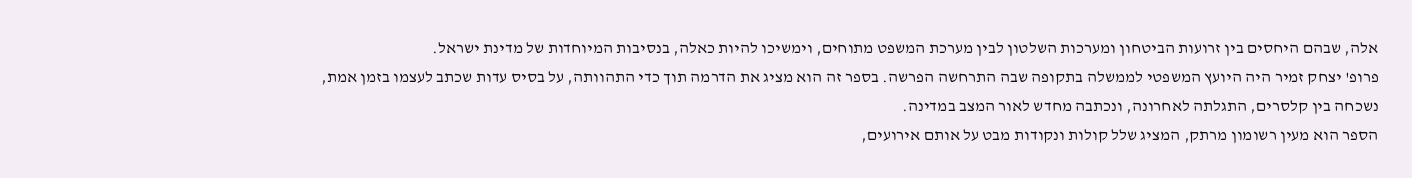אלה, שבהם היחסים בין זרועות הביטחון ומערכות השלטון לבין מערכת המשפט מתוחים, וימשיכו להיות כאלה, בנסיבות המיוחדות של מדינת ישראל.
פרופ' יצחק זמיר היה היועץ המשפטי לממשלה בתקופה שבה התרחשה הפרשה. בספר זה הוא מציג את הדרמה תוך כדי התהוותה, על בסיס עדות שכתב לעצמו בזמן אמת, נשכחה בין קלסרים, התגלתה לאחרונה, ונכתבה מחדש לאור המצב במדינה.
הספר הוא מעין רשומון מרתק, המציג שלל קולות ונקודות מבט על אותם אירועים,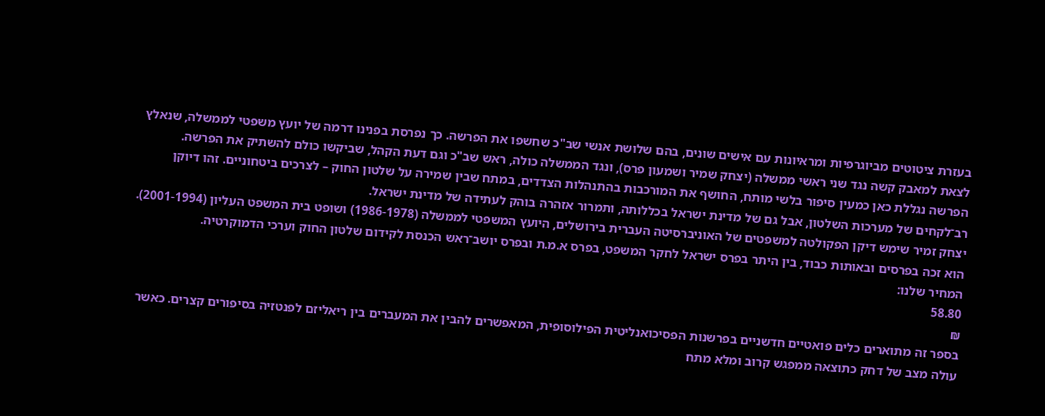בעזרת ציטוטים מביוגרפיות ומראיונות עם אישים שונים, בהם שלושת אנשי שב"כ שחשפו את הפרשה. כך נפרסת בפנינו דרמה של יועץ משפטי לממשלה, שנאלץ לצאת למאבק קשה נגד שני ראשי ממשלה (יצחק שמיר ושמעון פרס), ונגד הממשלה כולה, ראש שב"כ וגם דעת הקהל, שביקשו כולם להשתיק את הפרשה.
הפרשה נגללת כאן כמעין סיפור בלשי מותח, החושף את המורכבות בהתנהלות הצדדים, במתח שבין שמירה על שלטון החוק – לצרכים ביטחוניים. זהו דיוקן רב־לקחים של מערכות השלטון, אבל גם של מדינת ישראל בכללותה, ותמרור אזהרה בוהק לעתידה של מדינת ישראל.
יצחק זמיר שימש דיקן הפקולטה למשפטים של האוניברסיטה העברית בירושלים, היועץ המשפטי לממשלה (1986-1978) ושופט בית המשפט העליון (2001-1994). הוא זכה בפרסים ובאותות כבוד, בין היתר בפרס ישראל לחקר המשפט, בפרס א.מ.ת ובפרס יושב־ראש הכנסת לקידום שלטון החוק וערכי הדמוקרטיה.
המחיר שלנו:
58.80
₪
בספר זה מתוארים כלים פואטיים חדשניים בפרשנות הפסיכואנליטית הפילוסופית, המאפשרים להבין את המעברים בין ריאליזם לפנטזיה בסיפורים קצרים. כאשר עולה מצב של דחק כתוצאה ממפגש קרוב ומלא מתח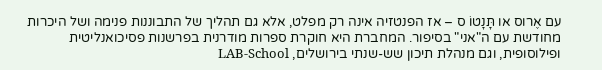עם אֶרוס או תָּנָטוֹ ס – אז הפנטזיה אינה רק מפלט, אלא גם תהליך של התבוננות פנימה ושל היכרות מחודשת עם ה"אני" בסיפור. המחברת היא חוקרת ספרות מודרנית בפרשנות פסיכואנליטית ופילוסופית, וגם מנהלת תיכון שש-שנתי בירושלים, LAB-School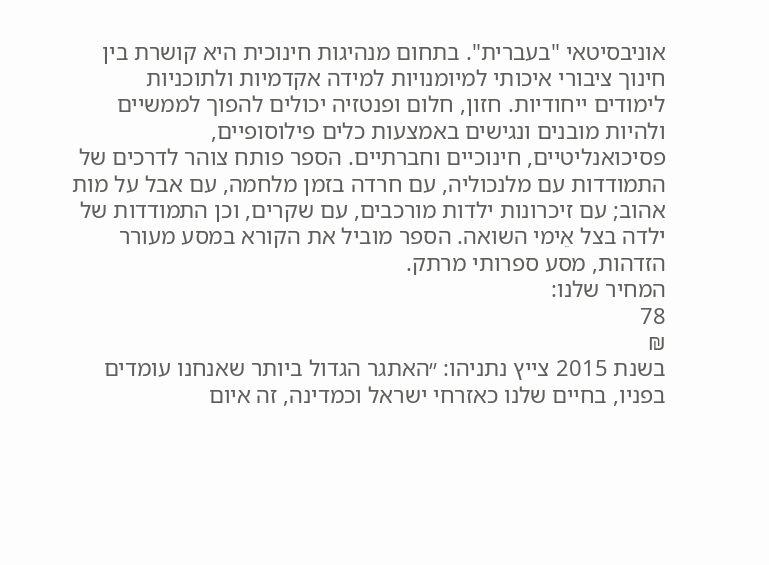אוניבסיטאי "בעברית". בתחום מנהיגות חינוכית היא קושרת בין חינוך ציבורי איכותי למיומנויות למידה אקדמיות ולתוכניות לימודים ייחודיות. חזון, חלום ופנטזיה יכולים להפוך לממשיים ולהיות מובנים ונגישים באמצעות כלים פילוסופיים, פסיכואנליטיים, חינוכיים וחברתיים. הספר פותח צוהר לדרכים של התמודדות עם מלנכוליה, עם חרדה בזמן מלחמה, עם אבל על מות אהוב; עם זיכרונות ילדות מורכבים, עם שקרים, וכן התמודדות של ילדה בצל אֵימי השואה. הספר מוביל את הקורא במסע מעורר הזדהות, מסע ספרותי מרתק.
המחיר שלנו:
78
₪
בשנת 2015 צייץ נתניהו: ״האתגר הגדול ביותר שאנחנו עומדים בפניו, בחיים שלנו כאזרחי ישראל וכמדינה, זה איום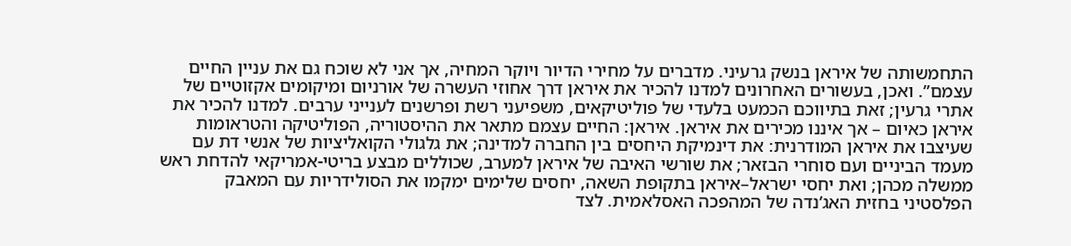התחמשותה של איראן בנשק גרעיני. מדברים על מחירי הדיור ויוקר המחיה, אך אני לא שוכח גם את עניין החיים עצמם”. ואכן, בעשורים האחרונים למדנו להכיר את איראן דרך אחוזי העשרה של אורניום ומיקומים אקזוטיים של אתרי גרעין; זאת בתיווכם הכמעט בלעדי של פוליטיקאים, משפיעני רשת ופרשנים לענייני ערבים. למדנו להכיר את איראן כאיום – אך איננו מכירים את איראן. איראן: החיים עצמם מתאר את ההיסטוריה, הפוליטיקה והטראומות שעיצבו את איראן המודרנית: את דינמיקת היחסים בין החברה למדינה; את גלגולי הקואליציות של אנשי דת עם מעמד הביניים ועם סוחרי הבזאר; את שורשי האיבה של איראן למערב, שכוללים מבצע בריטי-אמריקאי להדחת ראש ממשלה מכהן; ואת יחסי ישראל–איראן בתקופת השאה, יחסים שלימים ימקמו את הסולידריות עם המאבק הפלסטיני בחזית האג’נדה של המהפכה האסלאמית. לצד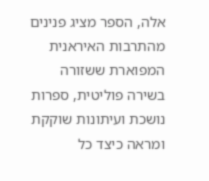אלה, הספר מציג פנינים מהתרבות האיראנית המפוארת ששזורה בשירה פוליטית, ספרות נושכת ועיתונות שוקקת ומראה כיצד כל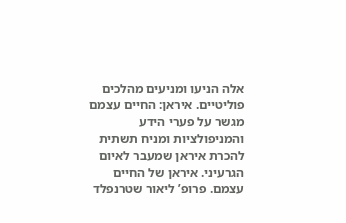אלה הניעו ומניעים מהלכים פוליטיים. איראן: החיים עצמם מגשר על פערי הידע והמניפולציות ומניח תשתית להכרת איראן שמעבר לאיום הגרעיני. איראן של החיים עצמם. פרופ’ ליאור שטרנפלד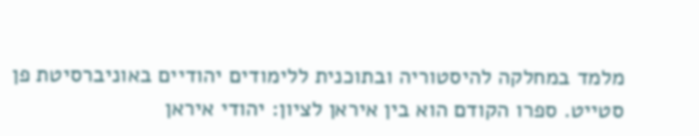מלמד במחלקה להיסטוריה ובתוכנית ללימודים יהודיים באוניברסיטת פן סטייט. ספרו הקודם הוא בין איראן לציון: יהודי איראן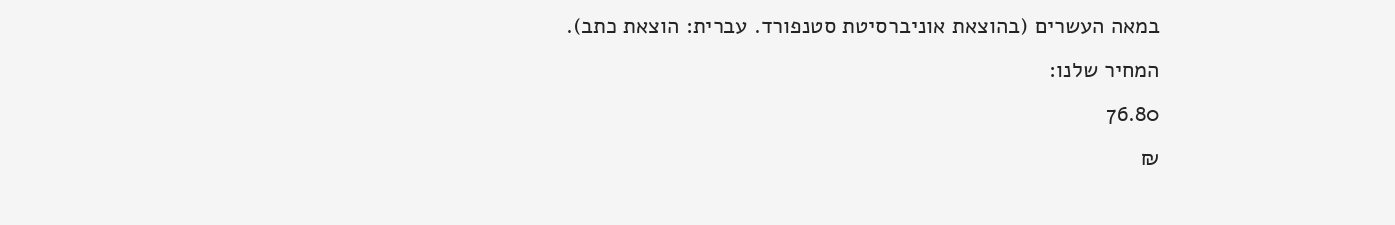במאה העשרים (בהוצאת אוניברסיטת סטנפורד. עברית: הוצאת כתב).
המחיר שלנו:
76.80
₪